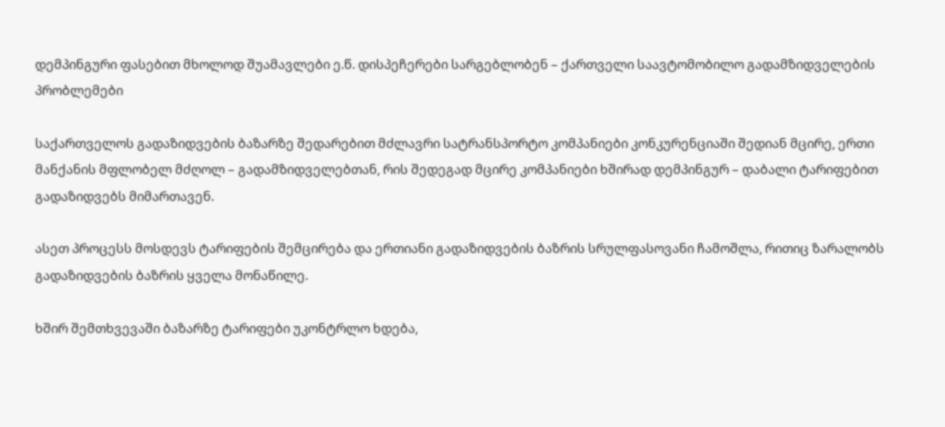დემპინგური ფასებით მხოლოდ შუამავლები ე.წ. დისპეჩერები სარგებლობენ – ქართველი საავტომობილო გადამზიდველების პრობლემები

საქართველოს გადაზიდვების ბაზარზე შედარებით მძლავრი სატრანსპორტო კომპანიები კონკურენციაში შედიან მცირე, ერთი მანქანის მფლობელ მძღოლ – გადამზიდველებთან, რის შედეგად მცირე კომპანიები ხშირად დემპინგურ – დაბალი ტარიფებით გადაზიდვებს მიმართავენ.

ასეთ პროცესს მოსდევს ტარიფების შემცირება და ერთიანი გადაზიდვების ბაზრის სრულფასოვანი ჩამოშლა, რითიც ზარალობს გადაზიდვების ბაზრის ყველა მონაწილე.

ხშირ შემთხვევაში ბაზარზე ტარიფები უკონტრლო ხდება,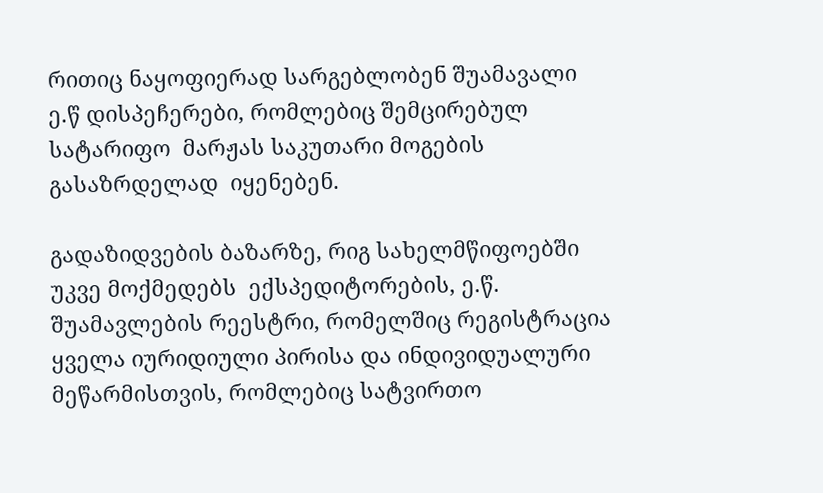რითიც ნაყოფიერად სარგებლობენ შუამავალი ე.წ დისპეჩერები, რომლებიც შემცირებულ სატარიფო  მარჟას საკუთარი მოგების გასაზრდელად  იყენებენ.

გადაზიდვების ბაზარზე, რიგ სახელმწიფოებში უკვე მოქმედებს  ექსპედიტორების, ე.წ. შუამავლების რეესტრი, რომელშიც რეგისტრაცია ყველა იურიდიული პირისა და ინდივიდუალური მეწარმისთვის, რომლებიც სატვირთო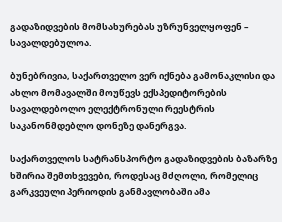გადაზიდვების მომსახურებას უზრუნველყოფენ – სავალდებულოა.

ბუნებრივია, საქართველო ვერ იქნება გამონაკლისი და ახლო მომავალში მოუწევს ექსპედიტორების სავალდებოლო ელექტრონული რეესტრის საკანონმდებლო დონეზე დანერგვა.

საქართველოს სატრანსპორტო გადაზიდვების ბაზარზე ხშირია შემთხვევები, როდესაც მძღოლი, რომელიც გარკვეული პერიოდის განმავლობაში ამა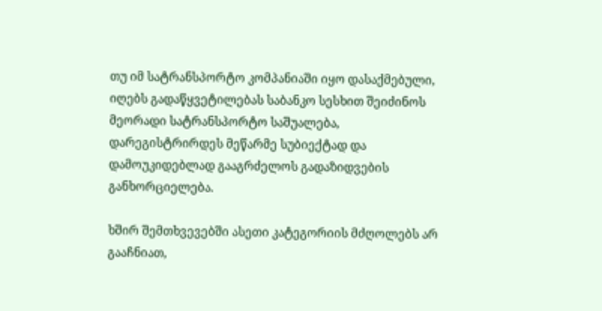თუ იმ სატრანსპორტო კომპანიაში იყო დასაქმებული, იღებს გადაწყვეტილებას საბანკო სესხით შეიძინოს მეორადი სატრანსპორტო საშუალება, დარეგისტრირდეს მეწარმე სუბიექტად და  დამოუკიდებლად გააგრძელოს გადაზიდვების განხორციელება.

ხშირ შემთხვევებში ასეთი კატეგორიის მძღოლებს არ გააჩნიათ,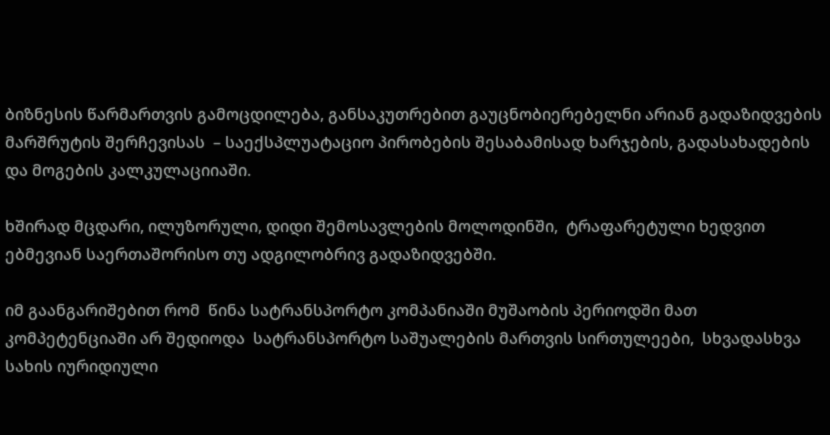ბიზნესის წარმართვის გამოცდილება, განსაკუთრებით გაუცნობიერებელნი არიან გადაზიდვების მარშრუტის შერჩევისას  – საექსპლუატაციო პირობების შესაბამისად ხარჯების, გადასახადების და მოგების კალკულაციიაში.

ხშირად მცდარი, ილუზორული, დიდი შემოსავლების მოლოდინში,  ტრაფარეტული ხედვით ებმევიან საერთაშორისო თუ ადგილობრივ გადაზიდვებში.

იმ გაანგარიშებით რომ  წინა სატრანსპორტო კომპანიაში მუშაობის პერიოდში მათ კომპეტენციაში არ შედიოდა  სატრანსპორტო საშუალების მართვის სირთულეები,  სხვადასხვა სახის იურიდიული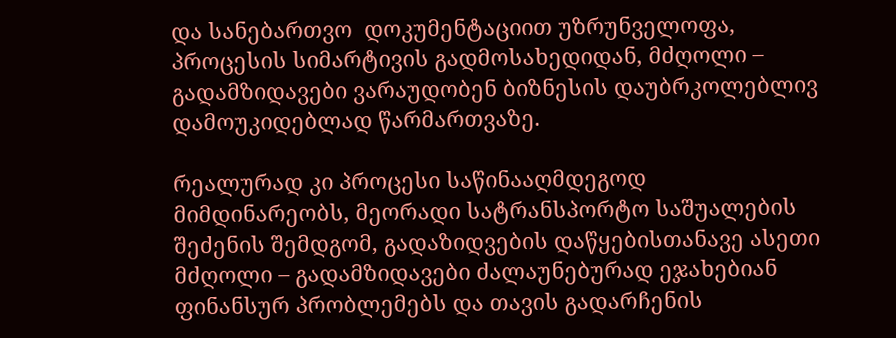და სანებართვო  დოკუმენტაციით უზრუნველოფა, პროცესის სიმარტივის გადმოსახედიდან, მძღოლი – გადამზიდავები ვარაუდობენ ბიზნესის დაუბრკოლებლივ დამოუკიდებლად წარმართვაზე.

რეალურად კი პროცესი საწინააღმდეგოდ მიმდინარეობს, მეორადი სატრანსპორტო საშუალების შეძენის შემდგომ, გადაზიდვების დაწყებისთანავე ასეთი მძღოლი – გადამზიდავები ძალაუნებურად ეჯახებიან ფინანსურ პრობლემებს და თავის გადარჩენის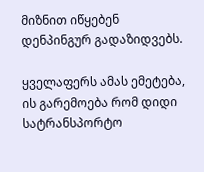მიზნით იწყებენ დენპინგურ გადაზიდვებს.

ყველაფერს ამას ემეტება, ის გარემოება რომ დიდი სატრანსპორტო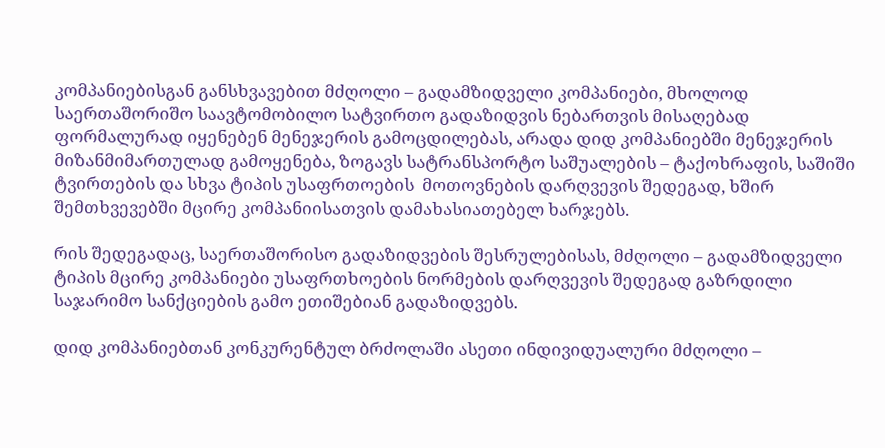კომპანიებისგან განსხვავებით მძღოლი – გადამზიდველი კომპანიები, მხოლოდ  საერთაშორიშო საავტომობილო სატვირთო გადაზიდვის ნებართვის მისაღებად   ფორმალურად იყენებენ მენეჯერის გამოცდილებას, არადა დიდ კომპანიებში მენეჯერის მიზანმიმართულად გამოყენება, ზოგავს სატრანსპორტო საშუალების – ტაქოხრაფის, საშიში ტვირთების და სხვა ტიპის უსაფრთოების  მოთოვნების დარღვევის შედეგად, ხშირ შემთხვევებში მცირე კომპანიისათვის დამახასიათებელ ხარჯებს.

რის შედეგადაც, საერთაშორისო გადაზიდვების შესრულებისას, მძღოლი – გადამზიდველი ტიპის მცირე კომპანიები უსაფრთხოების ნორმების დარღვევის შედეგად გაზრდილი საჯარიმო სანქციების გამო ეთიშებიან გადაზიდვებს.

დიდ კომპანიებთან კონკურენტულ ბრძოლაში ასეთი ინდივიდუალური მძღოლი –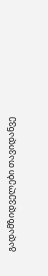გადამზიდველები თავიდანვე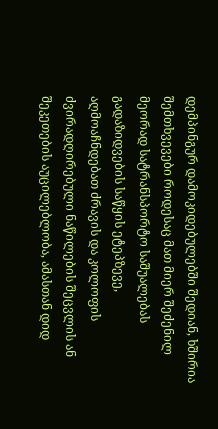დემპინგურ დამოკიდებულებში შედიან, ხშირია შემთხვევები როდესაც მათ მიერ შეძენილ მეორად სატრანსპორტო საშუალებას გადაზიდვების საწყის ეტეპზევე, აღმოაჩნდებათ ძრავის და კოლოფის ძვირადღირებული ნაწილების შეცვლის ან შეკეთების აუცილებლობა, ამასთან დიდ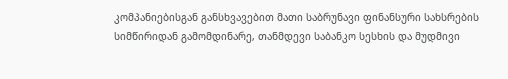კომპანიებისგან განსხვავებით მათი საბრუნავი ფინანსური სახსრების სიმწირიდან გამომდინარე, თანმდევი საბანკო სესხის და მუდმივი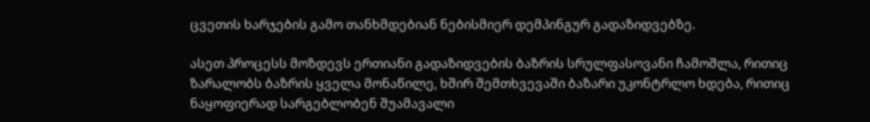ცვეთის ხარჯების გამო თანხმდებიან ნებისმიერ დემპინგურ გადაზიდვებზე.

ასეთ პროცესს მოზდევს ერთიანი გადაზიდვების ბაზრის სრულფასოვანი ჩამოშლა, რითიც ზარალობს ბაზრის ყველა მონაწილე, ხშირ შემთხვევაში ბაზარი უკონტრლო ხდება, რითიც ნაყოფიერად სარგებლობენ შუამავალი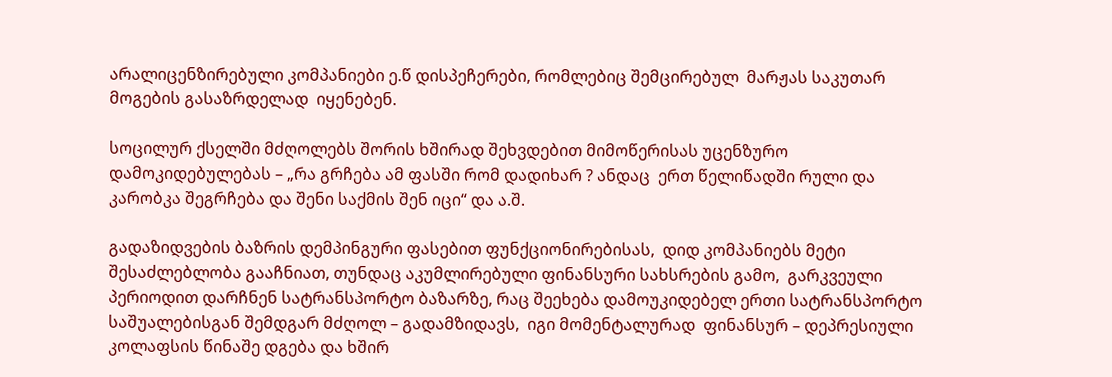არალიცენზირებული კომპანიები ე.წ დისპეჩერები, რომლებიც შემცირებულ  მარჟას საკუთარ მოგების გასაზრდელად  იყენებენ.

სოცილურ ქსელში მძღოლებს შორის ხშირად შეხვდებით მიმოწერისას უცენზურო დამოკიდებულებას – „რა გრჩება ამ ფასში რომ დადიხარ ? ანდაც  ერთ წელიწადში რული და კარობკა შეგრჩება და შენი საქმის შენ იცი“ და ა.შ.

გადაზიდვების ბაზრის დემპინგური ფასებით ფუნქციონირებისას,  დიდ კომპანიებს მეტი შესაძლებლობა გააჩნიათ, თუნდაც აკუმლირებული ფინანსური სახსრების გამო,  გარკვეული პერიოდით დარჩნენ სატრანსპორტო ბაზარზე, რაც შეეხება დამოუკიდებელ ერთი სატრანსპორტო საშუალებისგან შემდგარ მძღოლ – გადამზიდავს,  იგი მომენტალურად  ფინანსურ – დეპრესიული კოლაფსის წინაშე დგება და ხშირ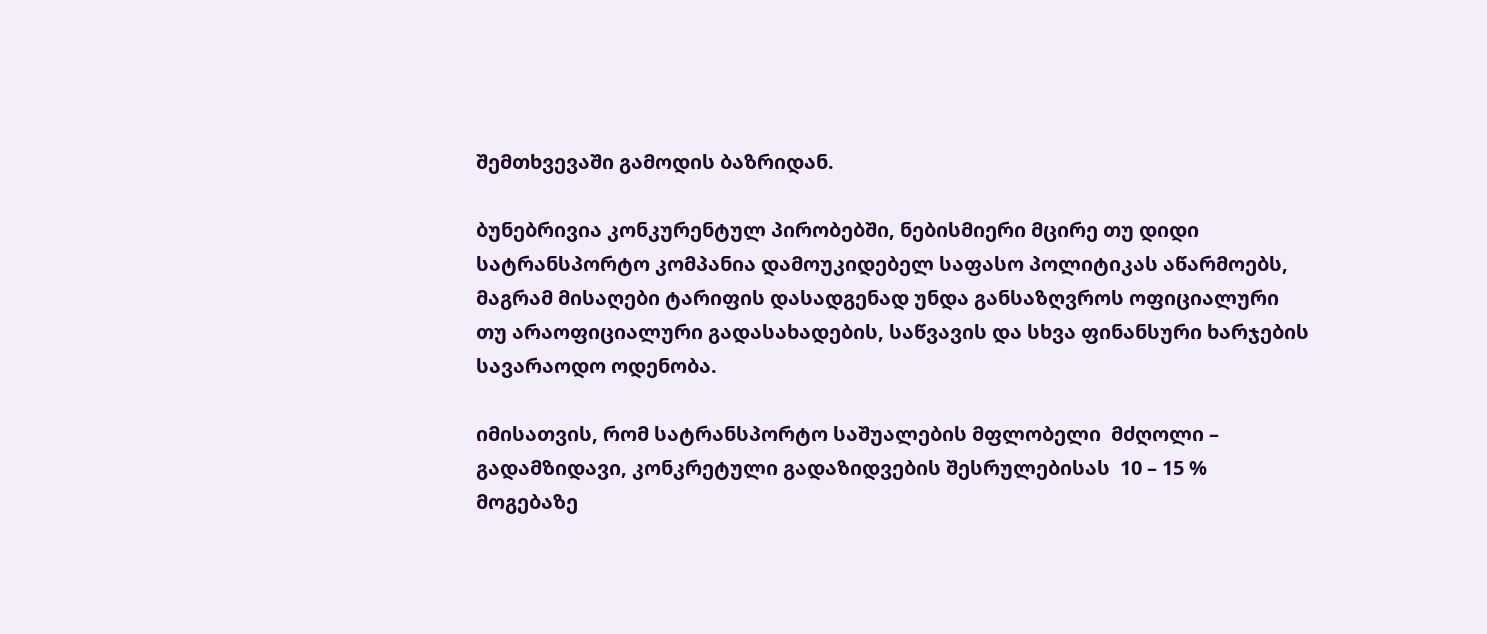შემთხვევაში გამოდის ბაზრიდან.

ბუნებრივია კონკურენტულ პირობებში, ნებისმიერი მცირე თუ დიდი სატრანსპორტო კომპანია დამოუკიდებელ საფასო პოლიტიკას აწარმოებს, მაგრამ მისაღები ტარიფის დასადგენად უნდა განსაზღვროს ოფიციალური თუ არაოფიციალური გადასახადების, საწვავის და სხვა ფინანსური ხარჯების სავარაოდო ოდენობა.

იმისათვის, რომ სატრანსპორტო საშუალების მფლობელი  მძღოლი – გადამზიდავი, კონკრეტული გადაზიდვების შესრულებისას  10 – 15 % მოგებაზე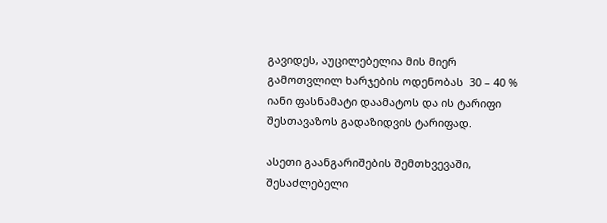გავიდეს, აუცილებელია მის მიერ გამოთვლილ ხარჯების ოდენობას  30 – 40 % იანი ფასნამატი დაამატოს და ის ტარიფი შესთავაზოს გადაზიდვის ტარიფად.

ასეთი გაანგარიშების შემთხვევაში, შესაძლებელი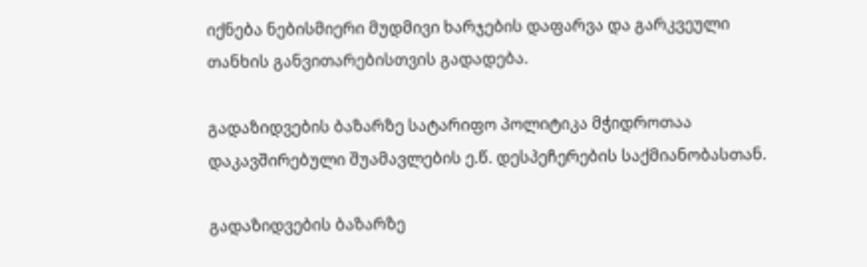იქნება ნებისმიერი მუდმივი ხარჯების დაფარვა და გარკვეული თანხის განვითარებისთვის გადადება.

გადაზიდვების ბაზარზე სატარიფო პოლიტიკა მჭიდროთაა დაკავშირებული შუამავლების ე.წ. დესპეჩერების საქმიანობასთან.

გადაზიდვების ბაზარზე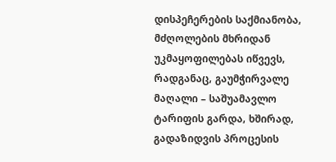დისპეჩერების საქმიანობა, მძღოლების მხრიდან უკმაყოფილებას იწვევს, რადგანაც, გაუმჭირვალე მაღალი – საშუამავლო ტარიფის გარდა, ხშირად, გადაზიდვის პროცესის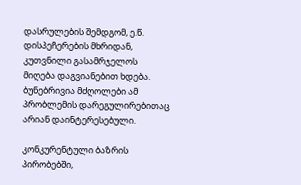დასრულების შემდგომ, ე.წ. დისპეჩერების მხრიდან, კუთვნილი გასამრჯელოს მიღება დაგვიანებით ხდება. ბუნებრივია მძღოლები ამ პრობლემის დარეგულირებითაც არიან დაინტერესებული.

კონკურენტული ბაზრის პირობებში,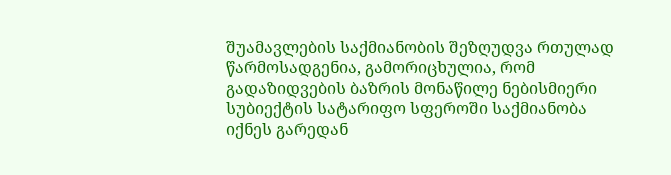შუამავლების საქმიანობის შეზღუდვა რთულად წარმოსადგენია, გამორიცხულია, რომ გადაზიდვების ბაზრის მონაწილე ნებისმიერი სუბიექტის სატარიფო სფეროში საქმიანობა იქნეს გარედან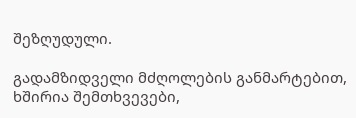შეზღუდული.

გადამზიდველი მძღოლების განმარტებით, ხშირია შემთხვევები,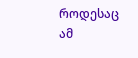როდესაც ამ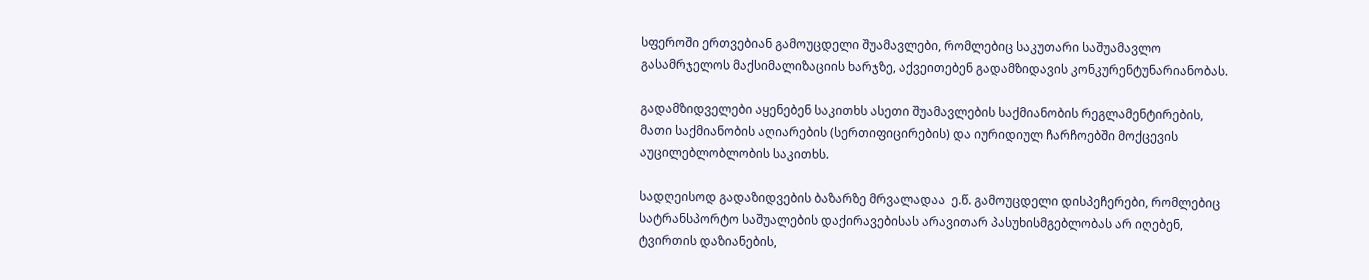სფეროში ერთვებიან გამოუცდელი შუამავლები, რომლებიც საკუთარი საშუამავლო გასამრჯელოს მაქსიმალიზაციის ხარჯზე, აქვეითებენ გადამზიდავის კონკურენტუნარიანობას.

გადამზიდველები აყენებენ საკითხს ასეთი შუამავლების საქმიანობის რეგლამენტირების, მათი საქმიანობის აღიარების (სერთიფიცირების) და იურიდიულ ჩარჩოებში მოქცევის აუცილებლობლობის საკითხს.

სადღეისოდ გადაზიდვების ბაზარზე მრვალადაა  ე.წ. გამოუცდელი დისპეჩერები, რომლებიც სატრანსპორტო საშუალების დაქირავებისას არავითარ პასუხისმგებლობას არ იღებენ, ტვირთის დაზიანების,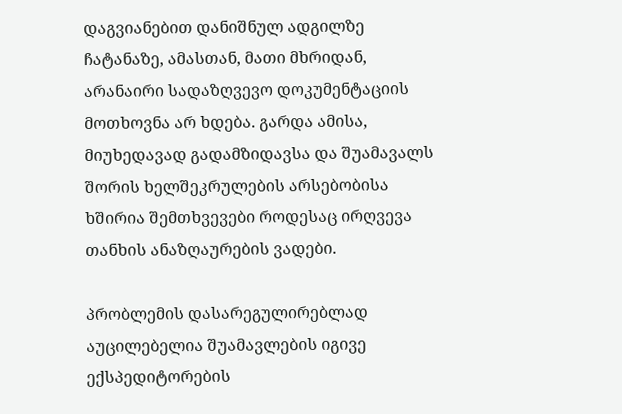დაგვიანებით დანიშნულ ადგილზე ჩატანაზე, ამასთან, მათი მხრიდან, არანაირი სადაზღვევო დოკუმენტაციის მოთხოვნა არ ხდება. გარდა ამისა, მიუხედავად გადამზიდავსა და შუამავალს შორის ხელშეკრულების არსებობისა ხშირია შემთხვევები როდესაც ირღვევა თანხის ანაზღაურების ვადები.

პრობლემის დასარეგულირებლად აუცილებელია შუამავლების იგივე ექსპედიტორების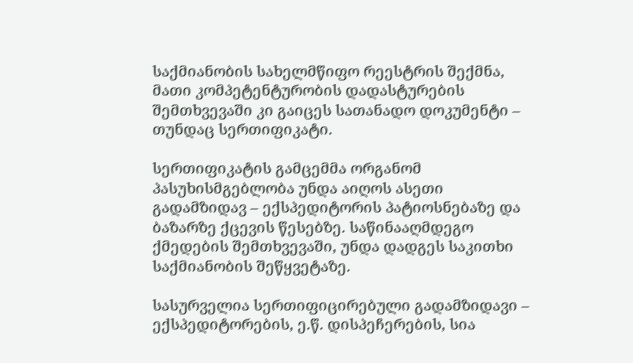საქმიანობის სახელმწიფო რეესტრის შექმნა, მათი კომპეტენტურობის დადასტურების შემთხვევაში კი გაიცეს სათანადო დოკუმენტი – თუნდაც სერთიფიკატი.

სერთიფიკატის გამცემმა ორგანომ პასუხისმგებლობა უნდა აიღოს ასეთი გადამზიდავ – ექსპედიტორის პატიოსნებაზე და ბაზარზე ქცევის წესებზე. საწინააღმდეგო ქმედების შემთხვევაში, უნდა დადგეს საკითხი საქმიანობის შეწყვეტაზე.

სასურველია სერთიფიცირებული გადამზიდავი – ექსპედიტორების, ე.წ. დისპეჩერების, სია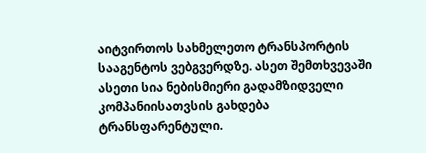აიტვირთოს სახმელეთო ტრანსპორტის სააგენტოს ვებგვერდზე. ასეთ შემთხვევაში ასეთი სია ნებისმიერი გადამზიდველი კომპანიისათვსის გახდება ტრანსფარენტული.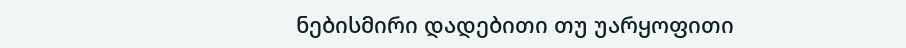ნებისმირი დადებითი თუ უარყოფითი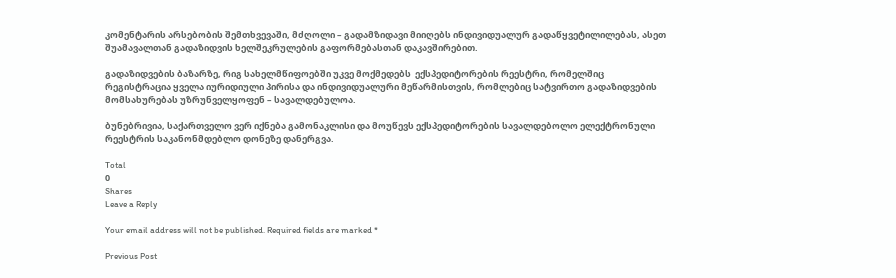კომენტარის არსებობის შემთხვევაში, მძღოლი – გადამზიდავი მიიღებს ინდივიდუალურ გადაწყვეტილილებას, ასეთ შუამავალთან გადაზიდვის ხელშეკრულების გაფორმებასთან დაკავშირებით.

გადაზიდვების ბაზარზე, რიგ სახელმწიფოებში უკვე მოქმედებს  ექსპედიტორების რეესტრი, რომელშიც რეგისტრაცია ყველა იურიდიული პირისა და ინდივიდუალური მეწარმისთვის, რომლებიც სატვირთო გადაზიდვების მომსახურებას უზრუნველყოფენ – სავალდებულოა.

ბუნებრივია, საქართველო ვერ იქნება გამონაკლისი და მოუწევს ექსპედიტორების სავალდებოლო ელექტრონული რეესტრის საკანონმდებლო დონეზე დანერგვა.

Total
0
Shares
Leave a Reply

Your email address will not be published. Required fields are marked *

Previous Post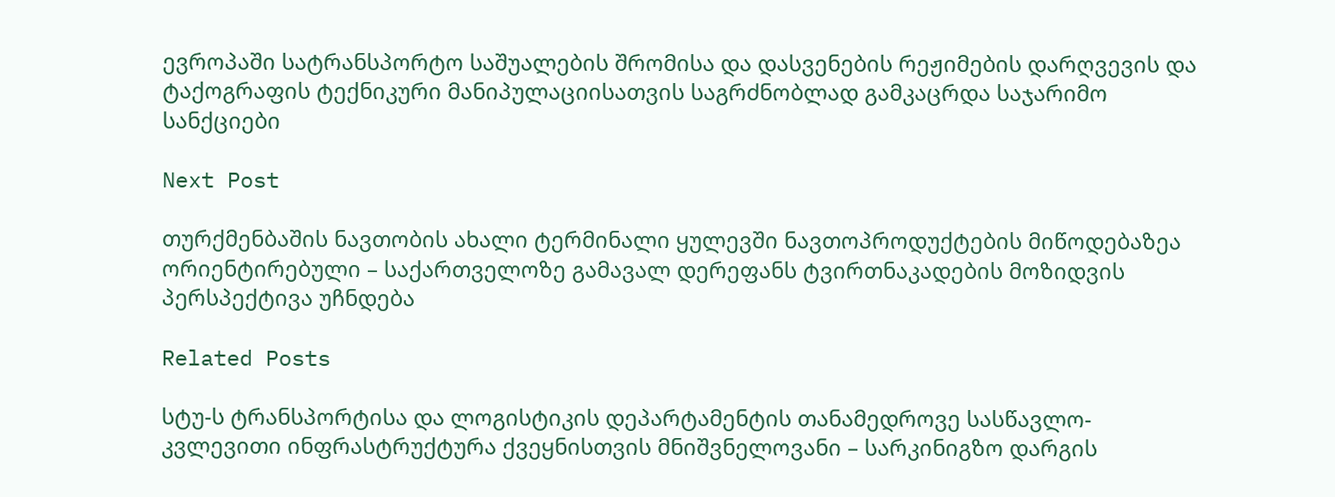ევროპაში სატრანსპორტო საშუალების შრომისა და დასვენების რეჟიმების დარღვევის და  ტაქოგრაფის ტექნიკური მანიპულაციისათვის საგრძნობლად გამკაცრდა საჯარიმო სანქციები

Next Post

თურქმენბაშის ნავთობის ახალი ტერმინალი ყულევში ნავთოპროდუქტების მიწოდებაზეა ორიენტირებული – საქართველოზე გამავალ დერეფანს ტვირთნაკადების მოზიდვის პერსპექტივა უჩნდება

Related Posts

სტუ-ს ტრანსპორტისა და ლოგისტიკის დეპარტამენტის თანამედროვე სასწავლო-კვლევითი ინფრასტრუქტურა ქვეყნისთვის მნიშვნელოვანი – სარკინიგზო დარგის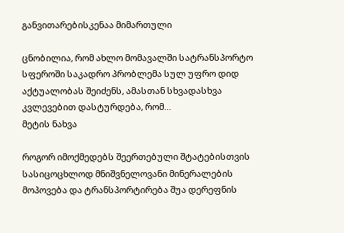განვითარებისკენაა მიმართული

ცნობილია, რომ ახლო მომავალში სატრანსპორტო სფეროში საკადრო პრობლემა სულ უფრო დიდ აქტუალობას შეიძენს, ამასთან სხვადასხვა კვლევებით დასტურდება, რომ…
მეტის ნახვა

როგორ იმოქმედებს შეერთებული შტატებისთვის სასიცოცხლოდ მნიშვნელოვანი მინერალების მოპოვება და ტრანსპორტირება შუა დერეფნის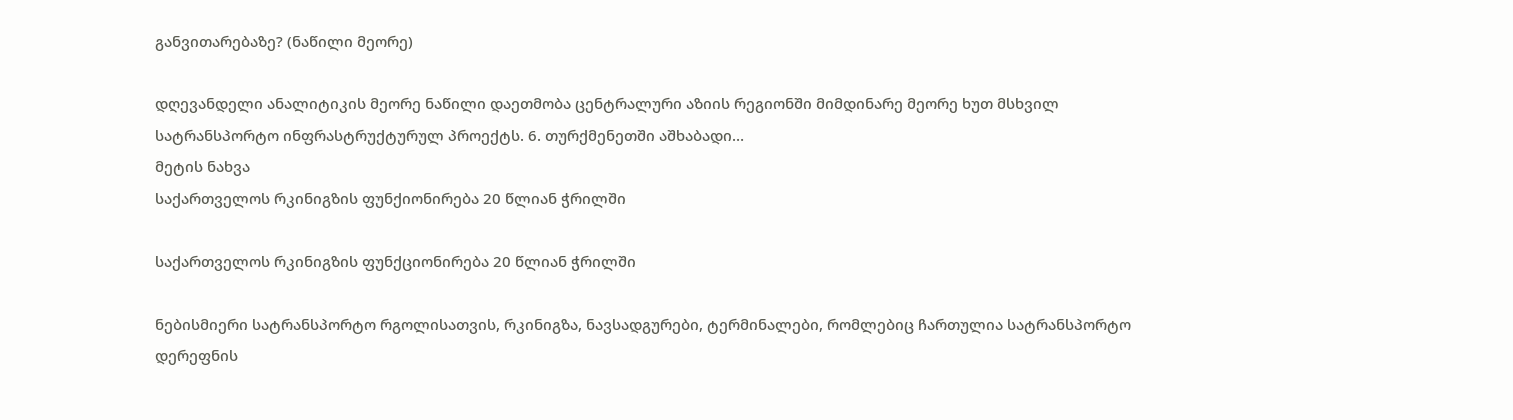განვითარებაზე? (ნაწილი მეორე)

დღევანდელი ანალიტიკის მეორე ნაწილი დაეთმობა ცენტრალური აზიის რეგიონში მიმდინარე მეორე ხუთ მსხვილ სატრანსპორტო ინფრასტრუქტურულ პროექტს. 6. თურქმენეთში აშხაბადი…
მეტის ნახვა
საქართველოს რკინიგზის ფუნქიონირება 20 წლიან ჭრილში

საქართველოს რკინიგზის ფუნქციონირება 20 წლიან ჭრილში

ნებისმიერი სატრანსპორტო რგოლისათვის, რკინიგზა, ნავსადგურები, ტერმინალები, რომლებიც ჩართულია სატრანსპორტო დერეფნის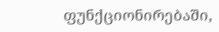ფუნქციონირებაში,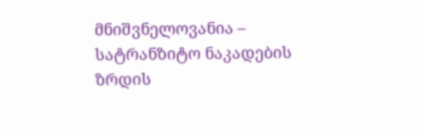მნიშვნელოვანია – სატრანზიტო ნაკადების ზრდის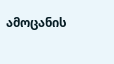ამოცანის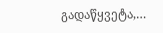გადაწყვეტა,…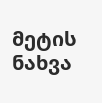მეტის ნახვა